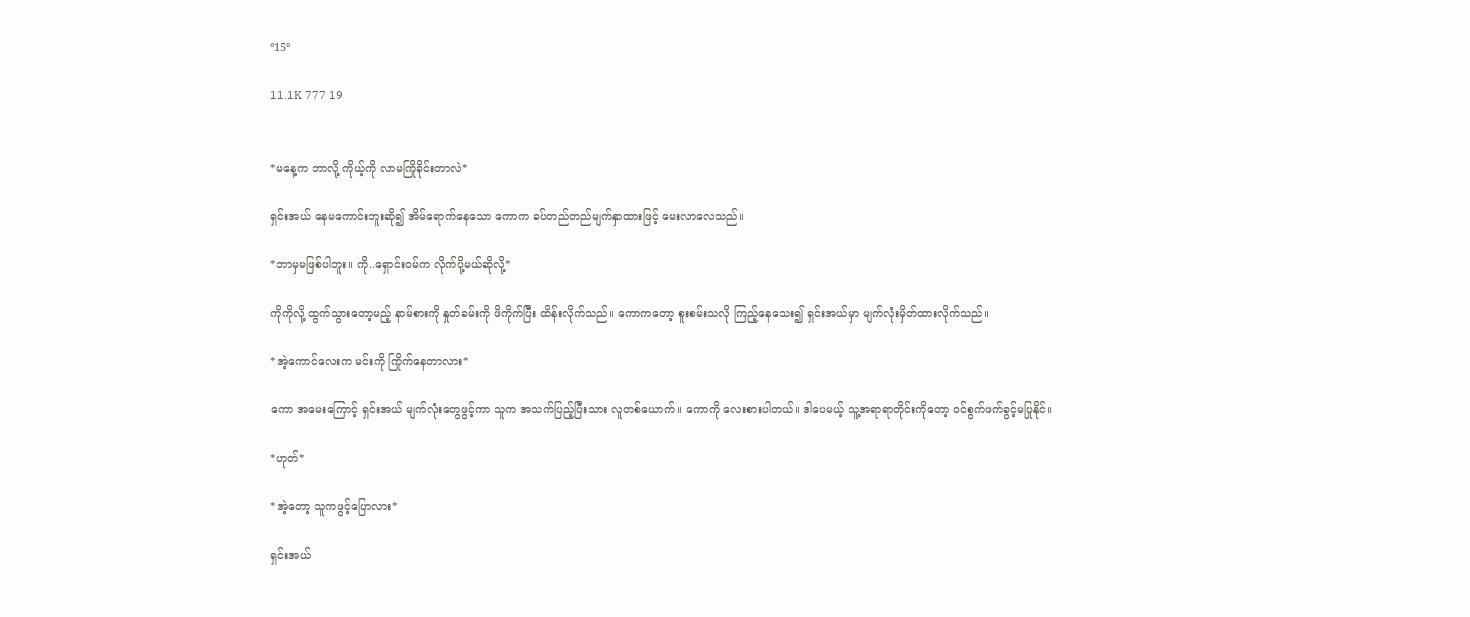°15°

11.1K 777 19


*မနေ့က ဘာလို့ ကိုယ့်ကို လာမကြိုခိုင်းတာလဲ*

ရှင်းအယ် နေမကောင်းဘူးဆို၍ အိမ်ရောက်နေသော ကောက ခပ်တည်တည်မျက်နှာထားဖြင့် မေးလာလေသည်။

*ဘာမှမဖြစ်ပါဘူး။ ကို..ရှောင်းဝမ်က လိုက်ပို့မယ်ဆိုလို့*

ကိုကိုလို့ ထွက်သွားတော့မည့် နာမ်စားကို နှုတ်ခမ်းကို ဖိကိုက်ပြီး ထိန်းလိုက်သည်။ ကောကတော့ စူးစမ်းသလို ကြည့်နေသေး၍ ရှင်းအယ်မှာ မျက်လုံးမှိတ်ထားလိုက်သည်။

*အဲ့ကောင်လေးက မင်းကို ကြိုက်နေတာလား*

ကော အမေးကြောင့် ရှင်းအယ် မျက်လုံးတွေဖွင့်ကာ သူက အသက်ပြည့်ပြီးသား လူတစ်ယောက်။ ကောကို လေးစားပါတယ်။ ဒါပေမယ့် သူ့အရာရာတိုင်းကိုတော့ ဝင်စွက်ဖက်ခွင့်မပြုနိုင်။

*ဟုတ်*

*အဲ့တော့ သူကဖွင့်ပြောလား*

ရှင်းအယ်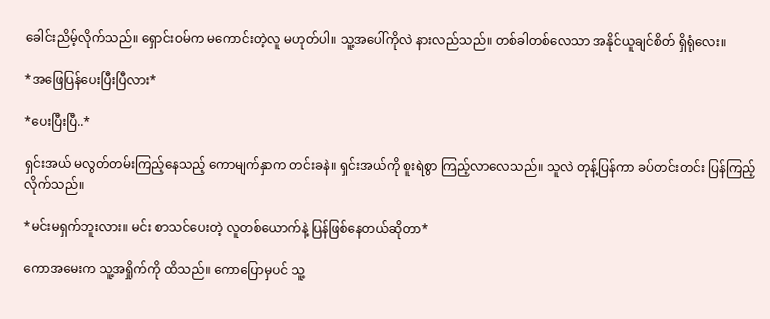ခေါင်းညိမ့်လိုက်သည်။ ရှောင်းဝမ်က မကောင်းတဲ့လူ မဟုတ်ပါ။ သူ့အပေါ်ကိုလဲ နားလည်သည်။ တစ်ခါတစ်လေသာ အနိုင်ယူချင်စိတ် ရှိရုံလေး။

*အဖြေပြန်ပေးပြီးပြီလား*

*ပေးပြီးပြီ..*

ရှင်းအယ် မလွတ်တမ်းကြည့်နေသည့် ကောမျက်နှာက တင်းခနဲ။ ရှင်းအယ်ကို စူးရဲစွာ ကြည့်လာလေသည်။ သူလဲ တုန့်ပြန်ကာ ခပ်တင်းတင်း ပြန်ကြည့်လိုက်သည်။

*မင်းမရှက်ဘူးလား။ မင်း စာသင်ပေးတဲ့ လူတစ်ယောက်နဲ့ ပြန်ဖြစ်နေတယ်ဆိုတာ*

ကောအမေးက သူ့အရှိုက်ကို ထိသည်။ ကောပြောမှပင် သူ့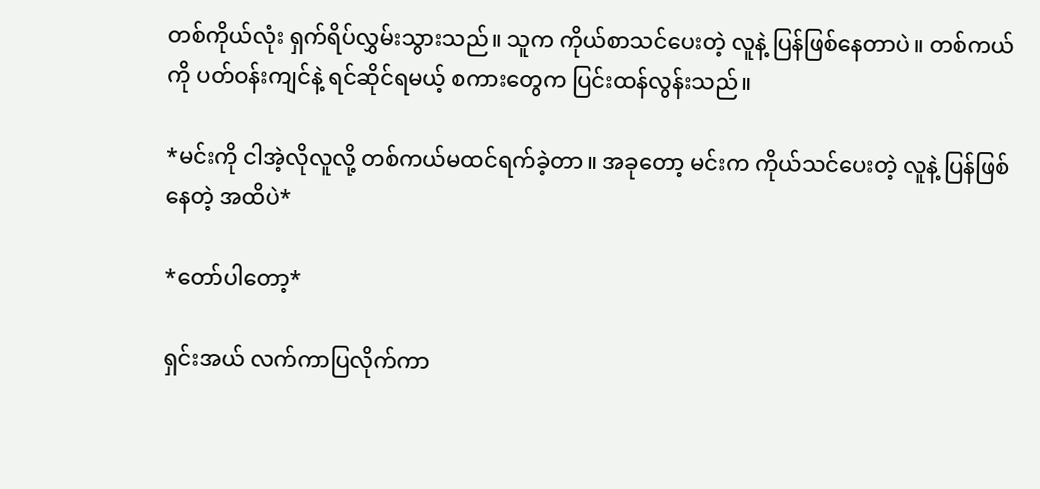တစ်ကိုယ်လုံး ရှက်ရိပ်လွှမ်းသွားသည်။ သူက ကိုယ်စာသင်ပေးတဲ့ လူနဲ့ ပြန်ဖြစ်နေတာပဲ။ တစ်ကယ်ကို ပတ်ဝန်းကျင်နဲ့ ရင်ဆိုင်ရမယ့် စကားတွေက ပြင်းထန်လွန်းသည်။

*မင်းကို ငါအဲ့လိုလူလို့ တစ်ကယ်မထင်ရက်ခဲ့တာ။ အခုတော့ မင်းက ကိုယ်သင်ပေးတဲ့ လူနဲ့ ပြန်ဖြစ်နေတဲ့ အထိပဲ*

*တော်ပါတော့*

ရှင်းအယ် လက်ကာပြလိုက်ကာ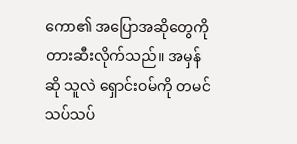ကော၏ အပြောအဆိုတွေကို တားဆီးလိုက်သည်။ အမှန်ဆို သူလဲ ရှောင်းဝမ်ကို တမင်သပ်သပ်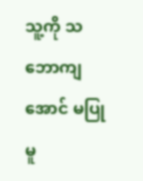သူ့ကို သဘောကျအောင် မပြုမူ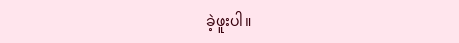ခဲ့ဖူးပါ။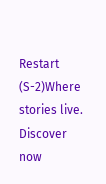Restart (S-2)Where stories live. Discover now